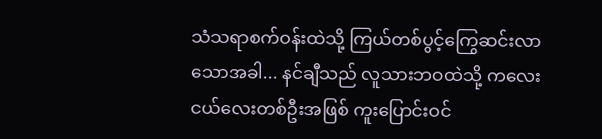သံသရာစက်ဝန်းထဲသို့ ကြယ်တစ်ပွင့်ကြွေဆင်းလာသောအခါ... နင်ချီသည် လူသားဘဝထဲသို့ ကလေးငယ်လေးတစ်ဦးအဖြစ် ကူးပြောင်းဝင်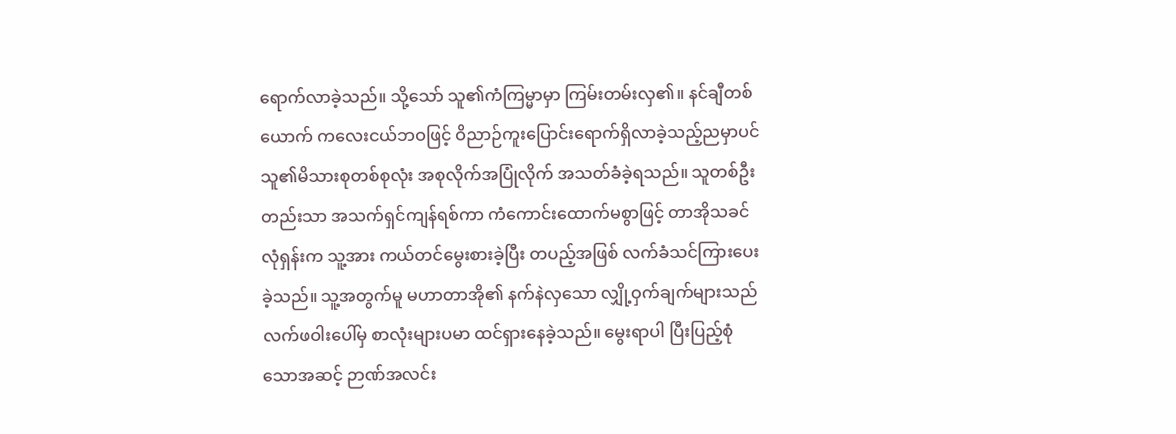ရောက်လာခဲ့သည်။ သို့သော် သူ၏ကံကြမ္မာမှာ ကြမ်းတမ်းလှ၏။ နင်ချီတစ်ယောက် ကလေးငယ်ဘဝဖြင့် ဝိညာဉ်ကူးပြောင်းရောက်ရှိလာခဲ့သည့်ညမှာပင် သူ၏မိသားစုတစ်စုလုံး အစုလိုက်အပြုံလိုက် အသတ်ခံခဲ့ရသည်။ သူတစ်ဦးတည်းသာ အသက်ရှင်ကျန်ရစ်ကာ ကံကောင်းထောက်မစွာဖြင့် တာအိုသခင် လုံရှန်းက သူ့အား ကယ်တင်မွေးစားခဲ့ပြီး တပည့်အဖြစ် လက်ခံသင်ကြားပေးခဲ့သည်။ သူ့အတွက်မူ မဟာတာအို၏ နက်နဲလှသော လျှို့ဝှက်ချက်များသည် လက်ဖဝါးပေါ်မှ စာလုံးများပမာ ထင်ရှားနေခဲ့သည်။ မွေးရာပါ ပြီးပြည့်စုံသောအဆင့် ဉာဏ်အလင်း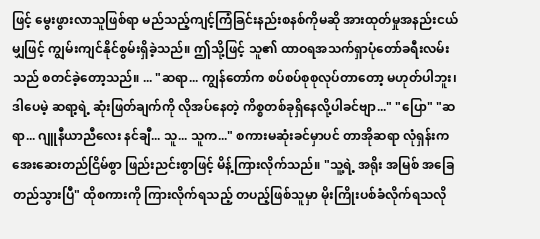ဖြင့် မွေးဖွားလာသူဖြစ်ရာ မည်သည့်ကျင့်ကြံခြင်းနည်းစနစ်ကိုမဆို အားထုတ်မှုအနည်းငယ်မျှဖြင့် ကျွမ်းကျင်နိုင်စွမ်းရှိခဲ့သည်။ ဤသို့ဖြင့် သူ၏ ထာဝရအသက်ရှာပုံတော်ခရီးလမ်းသည် စတင်ခဲ့တော့သည်။ ... "ဆရာ... ကျွန်တော်က စပ်စပ်စုစုလုပ်တာတော့ မဟုတ်ပါဘူး၊ ဒါပေမဲ့ ဆရာ့ရဲ့ ဆုံးဖြတ်ချက်ကို လိုအပ်နေတဲ့ ကိစ္စတစ်ခုရှိနေလို့ပါခင်ဗျာ..." "ပြော" "ဆရာ... ဂျူနီယာညီလေး နင်ချီ... သူ... သူက..." စကားမဆုံးခင်မှာပင် တာအိုဆရာ လုံရှန်းက အေးဆေးတည်ငြိမ်စွာ ဖြည်းညင်းစွာဖြင့် မိန့်ကြားလိုက်သည်။ "သူ့ရဲ့ အရိုး အမြစ် အခြေတည်သွားပြီ" ထိုစကားကို ကြားလိုက်ရသည့် တပည့်ဖြစ်သူမှာ မိုးကြိုးပစ်ခံလိုက်ရသလို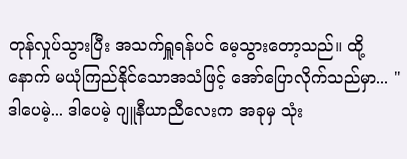တုန်လှုပ်သွားပြီး အသက်ရှူရန်ပင် မေ့သွားတော့သည်။ ထို့နောက် မယုံကြည်နိုင်သောအသံဖြင့် အော်ပြောလိုက်သည်မှာ... "ဒါပေမဲ့... ဒါပေမဲ့ ဂျူနီယာညီလေးက အခုမှ သုံး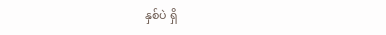နှစ်ပဲ ရှိ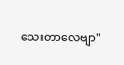သေးတာလေဗျာ"